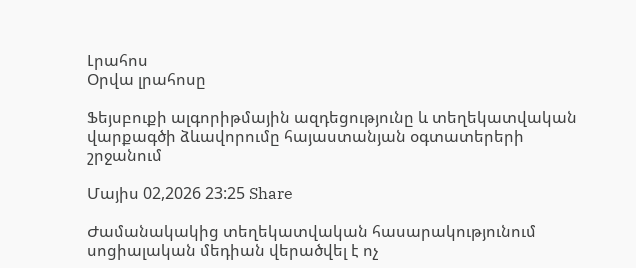Լրահոս
Օրվա լրահոսը

Ֆեյսբուքի ալգորիթմային ազդեցությունը և տեղեկատվական վարքագծի ձևավորումը հայաստանյան օգտատերերի շրջանում

Մայիս 02,2026 23:25 Share

Ժամանակակից տեղեկատվական հասարակությունում սոցիալական մեդիան վերածվել է ոչ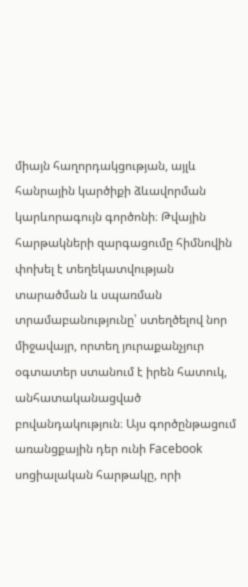միայն հաղորդակցության, այլև հանրային կարծիքի ձևավորման կարևորագույն գործոնի։ Թվային հարթակների զարգացումը հիմնովին փոխել է տեղեկատվության տարածման և սպառման տրամաբանությունը՝ ստեղծելով նոր միջավայր, որտեղ յուրաքանչյուր օգտատեր ստանում է իրեն հատուկ, անհատականացված բովանդակություն։ Այս գործընթացում առանցքային դեր ունի Facebook սոցիալական հարթակը, որի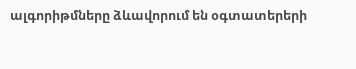ալգորիթմները ձևավորում են օգտատերերի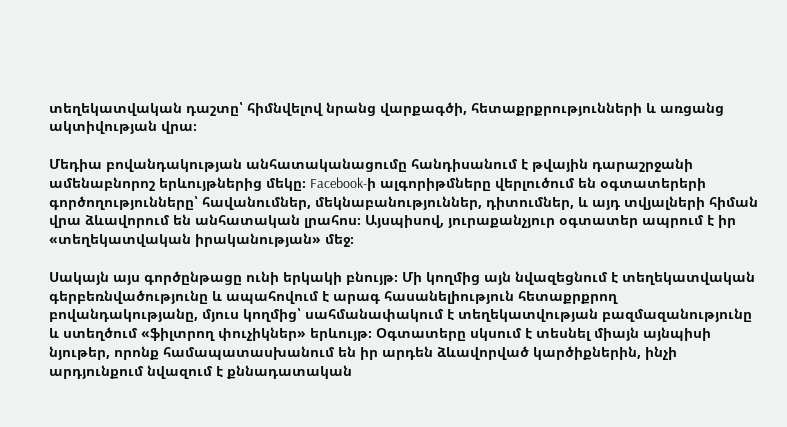տեղեկատվական դաշտը՝ հիմնվելով նրանց վարքագծի, հետաքրքրությունների և առցանց ակտիվության վրա։

Մեդիա բովանդակության անհատականացումը հանդիսանում է թվային դարաշրջանի ամենաբնորոշ երևույթներից մեկը։ Facebook-ի ալգորիթմները վերլուծում են օգտատերերի գործողությունները՝ հավանումներ, մեկնաբանություններ, դիտումներ, և այդ տվյալների հիման վրա ձևավորում են անհատական լրահոս։ Այսպիսով, յուրաքանչյուր օգտատեր ապրում է իր «տեղեկատվական իրականության» մեջ։

Սակայն այս գործընթացը ունի երկակի բնույթ։ Մի կողմից այն նվազեցնում է տեղեկատվական գերբեռնվածությունը և ապահովում է արագ հասանելիություն հետաքրքրող բովանդակությանը, մյուս կողմից՝ սահմանափակում է տեղեկատվության բազմազանությունը և ստեղծում «ֆիլտրող փուչիկներ» երևույթ։ Օգտատերը սկսում է տեսնել միայն այնպիսի նյութեր, որոնք համապատասխանում են իր արդեն ձևավորված կարծիքներին, ինչի արդյունքում նվազում է քննադատական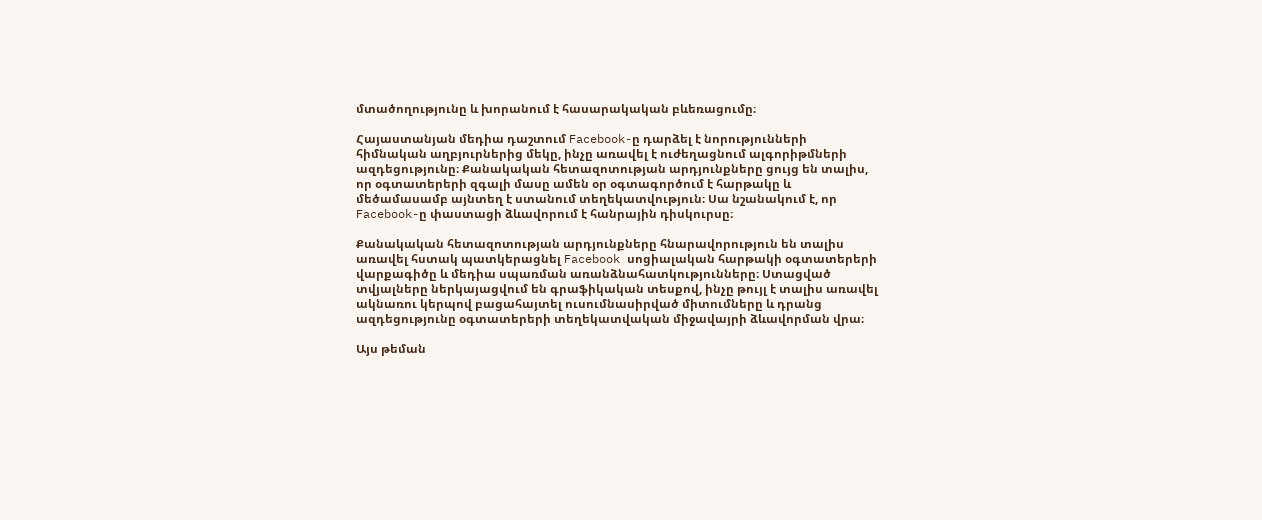մտածողությունը և խորանում է հասարակական բևեռացումը։

Հայաստանյան մեդիա դաշտում Facebook-ը դարձել է նորությունների հիմնական աղբյուրներից մեկը, ինչը առավել է ուժեղացնում ալգորիթմների ազդեցությունը։ Քանակական հետազոտության արդյունքները ցույց են տալիս, որ օգտատերերի զգալի մասը ամեն օր օգտագործում է հարթակը և մեծամասամբ այնտեղ է ստանում տեղեկատվություն։ Սա նշանակում է, որ Facebook-ը փաստացի ձևավորում է հանրային դիսկուրսը։

Քանակական հետազոտության արդյունքները հնարավորություն են տալիս առավել հստակ պատկերացնել Facebook սոցիալական հարթակի օգտատերերի վարքագիծը և մեդիա սպառման առանձնահատկությունները։ Ստացված տվյալները ներկայացվում են գրաֆիկական տեսքով, ինչը թույլ է տալիս առավել ակնառու կերպով բացահայտել ուսումնասիրված միտումները և դրանց ազդեցությունը օգտատերերի տեղեկատվական միջավայրի ձևավորման վրա։

Այս թեման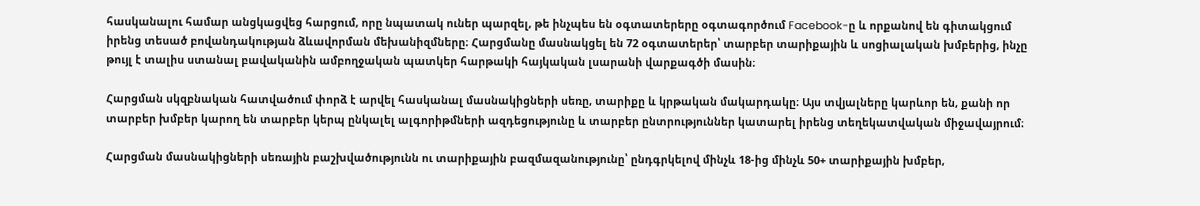հասկանալու համար անցկացվեց հարցում, որը նպատակ ուներ պարզել, թե ինչպես են օգտատերերը օգտագործում Facebook-ը և որքանով են գիտակցում իրենց տեսած բովանդակության ձևավորման մեխանիզմները։ Հարցմանը մասնակցել են 72 օգտատերեր՝ տարբեր տարիքային և սոցիալական խմբերից, ինչը թույլ է տալիս ստանալ բավականին ամբողջական պատկեր հարթակի հայկական լսարանի վարքագծի մասին։

Հարցման սկզբնական հատվածում փորձ է արվել հասկանալ մասնակիցների սեռը, տարիքը և կրթական մակարդակը։ Այս տվյալները կարևոր են, քանի որ տարբեր խմբեր կարող են տարբեր կերպ ընկալել ալգորիթմների ազդեցությունը և տարբեր ընտրություններ կատարել իրենց տեղեկատվական միջավայրում։

Հարցման մասնակիցների սեռային բաշխվածությունն ու տարիքային բազմազանությունը՝ ընդգրկելով մինչև 18-ից մինչև 50+ տարիքային խմբեր,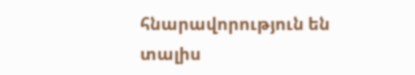հնարավորություն են տալիս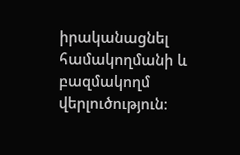իրականացնել համակողմանի և բազմակողմ վերլուծություն։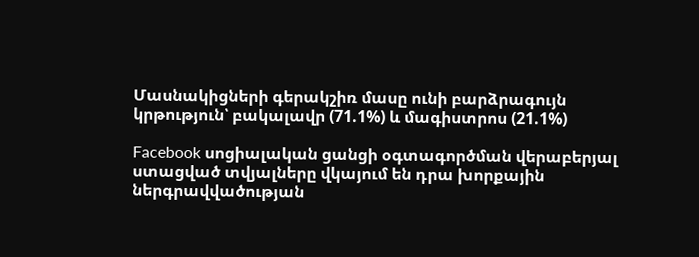Մասնակիցների գերակշիռ մասը ունի բարձրագույն կրթություն՝ բակալավր (71.1%) և մագիստրոս (21.1%)

Facebook սոցիալական ցանցի օգտագործման վերաբերյալ ստացված տվյալները վկայում են դրա խորքային ներգրավվածության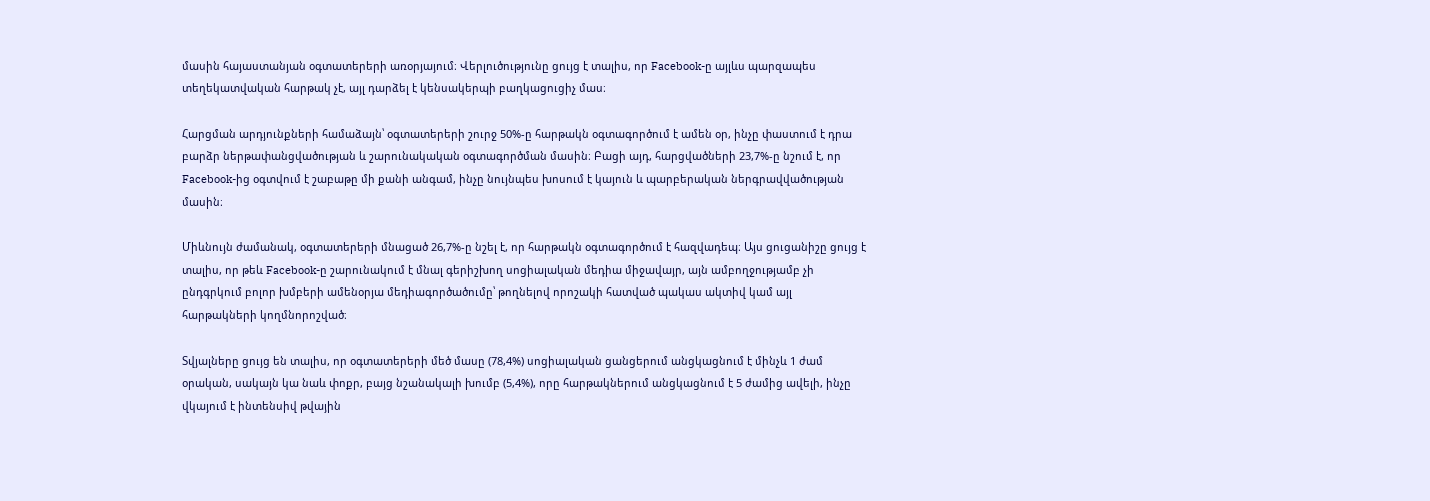մասին հայաստանյան օգտատերերի առօրյայում։ Վերլուծությունը ցույց է տալիս, որ Facebook-ը այլևս պարզապես տեղեկատվական հարթակ չէ, այլ դարձել է կենսակերպի բաղկացուցիչ մաս։

Հարցման արդյունքների համաձայն՝ օգտատերերի շուրջ 50%-ը հարթակն օգտագործում է ամեն օր, ինչը փաստում է դրա բարձր ներթափանցվածության և շարունակական օգտագործման մասին։ Բացի այդ, հարցվածների 23,7%-ը նշում է, որ Facebook-ից օգտվում է շաբաթը մի քանի անգամ, ինչը նույնպես խոսում է կայուն և պարբերական ներգրավվածության մասին։

Միևնույն ժամանակ, օգտատերերի մնացած 26,7%-ը նշել է, որ հարթակն օգտագործում է հազվադեպ։ Այս ցուցանիշը ցույց է տալիս, որ թեև Facebook-ը շարունակում է մնալ գերիշխող սոցիալական մեդիա միջավայր, այն ամբողջությամբ չի ընդգրկում բոլոր խմբերի ամենօրյա մեդիագործածումը՝ թողնելով որոշակի հատված պակաս ակտիվ կամ այլ հարթակների կողմնորոշված։

Տվյալները ցույց են տալիս, որ օգտատերերի մեծ մասը (78,4%) սոցիալական ցանցերում անցկացնում է մինչև 1 ժամ օրական, սակայն կա նաև փոքր, բայց նշանակալի խումբ (5,4%), որը հարթակներում անցկացնում է 5 ժամից ավելի, ինչը վկայում է ինտենսիվ թվային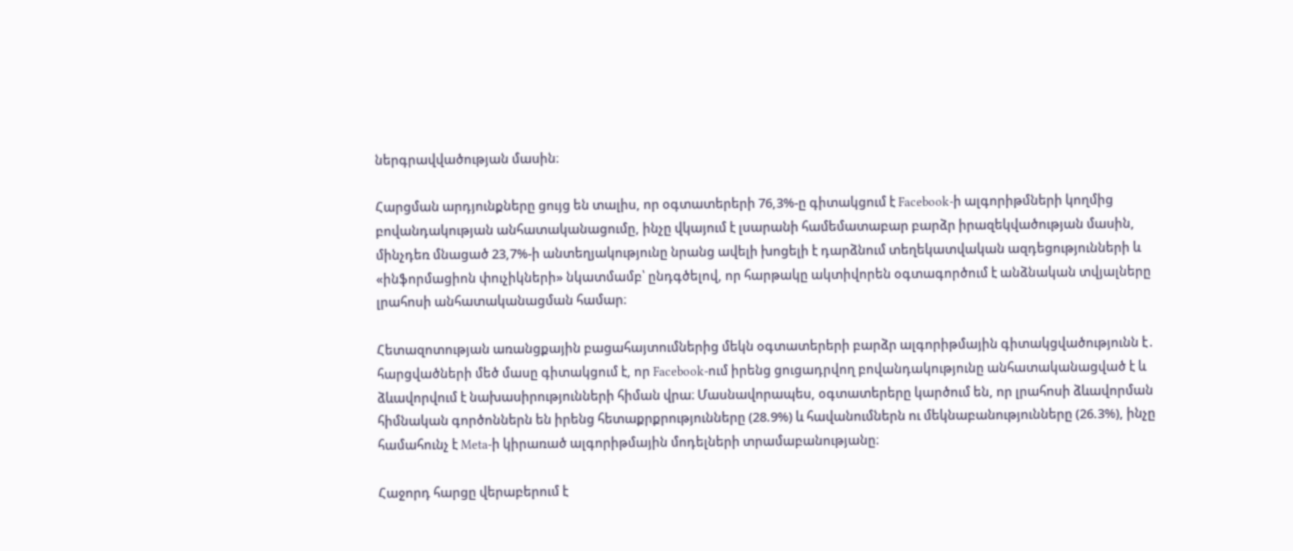ներգրավվածության մասին։

Հարցման արդյունքները ցույց են տալիս, որ օգտատերերի 76,3%-ը գիտակցում է Facebook-ի ալգորիթմների կողմից բովանդակության անհատականացումը, ինչը վկայում է լսարանի համեմատաբար բարձր իրազեկվածության մասին, մինչդեռ մնացած 23,7%-ի անտեղյակությունը նրանց ավելի խոցելի է դարձնում տեղեկատվական ազդեցությունների և «ինֆորմացիոն փուչիկների» նկատմամբ՝ ընդգծելով, որ հարթակը ակտիվորեն օգտագործում է անձնական տվյալները լրահոսի անհատականացման համար։

Հետազոտության առանցքային բացահայտումներից մեկն օգտատերերի բարձր ալգորիթմային գիտակցվածությունն է․ հարցվածների մեծ մասը գիտակցում է, որ Facebook-ում իրենց ցուցադրվող բովանդակությունը անհատականացված է և ձևավորվում է նախասիրությունների հիման վրա։ Մասնավորապես, օգտատերերը կարծում են, որ լրահոսի ձևավորման հիմնական գործոններն են իրենց հետաքրքրությունները (28.9%) և հավանումներն ու մեկնաբանությունները (26.3%), ինչը համահունչ է Meta-ի կիրառած ալգորիթմային մոդելների տրամաբանությանը։

Հաջորդ հարցը վերաբերում է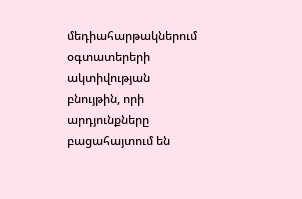մեդիահարթակներում օգտատերերի ակտիվության բնույթին, որի արդյունքները բացահայտում են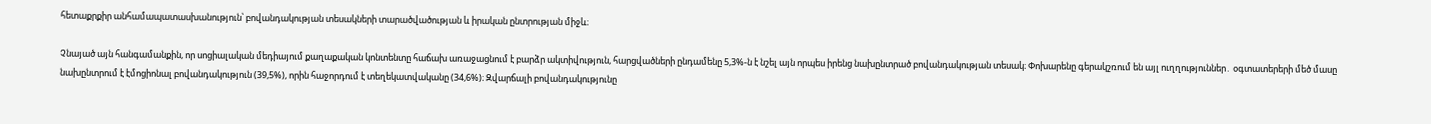հետաքրքիր անհամապատասխանություն՝ բովանդակության տեսակների տարածվածության և իրական ընտրության միջև։

Չնայած այն հանգամանքին, որ սոցիալական մեդիայում քաղաքական կոնտենտը հաճախ առաջացնում է բարձր ակտիվություն, հարցվածների ընդամենը 5,3%-ն է նշել այն որպես իրենց նախընտրած բովանդակության տեսակ։ Փոխարենը գերակշռում են այլ ուղղություններ․ օգտատերերի մեծ մասը նախընտրում է էմոցիոնալ բովանդակություն (39,5%), որին հաջորդում է տեղեկատվականը (34,6%)։ Զվարճալի բովանդակությունը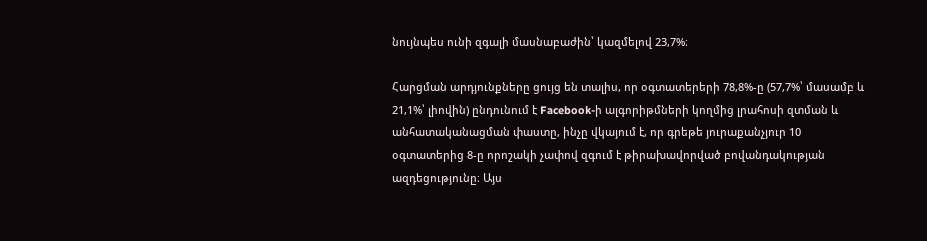նույնպես ունի զգալի մասնաբաժին՝ կազմելով 23,7%։

Հարցման արդյունքները ցույց են տալիս, որ օգտատերերի 78,8%-ը (57,7%՝ մասամբ և 21,1%՝ լիովին) ընդունում է Facebook-ի ալգորիթմների կողմից լրահոսի զտման և անհատականացման փաստը, ինչը վկայում է, որ գրեթե յուրաքանչյուր 10 օգտատերից 8-ը որոշակի չափով զգում է թիրախավորված բովանդակության ազդեցությունը։ Այս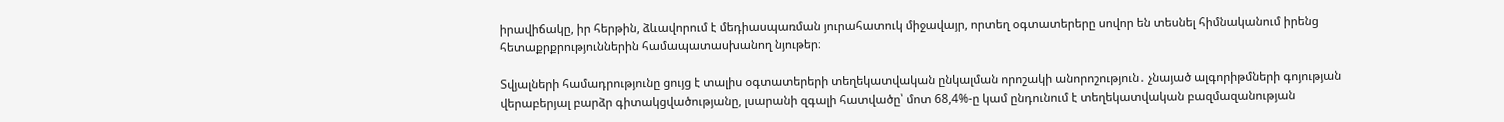իրավիճակը, իր հերթին, ձևավորում է մեդիասպառման յուրահատուկ միջավայր, որտեղ օգտատերերը սովոր են տեսնել հիմնականում իրենց հետաքրքրություններին համապատասխանող նյութեր։

Տվյալների համադրությունը ցույց է տալիս օգտատերերի տեղեկատվական ընկալման որոշակի անորոշություն․ չնայած ալգորիթմների գոյության վերաբերյալ բարձր գիտակցվածությանը, լսարանի զգալի հատվածը՝ մոտ 68,4%-ը կամ ընդունում է տեղեկատվական բազմազանության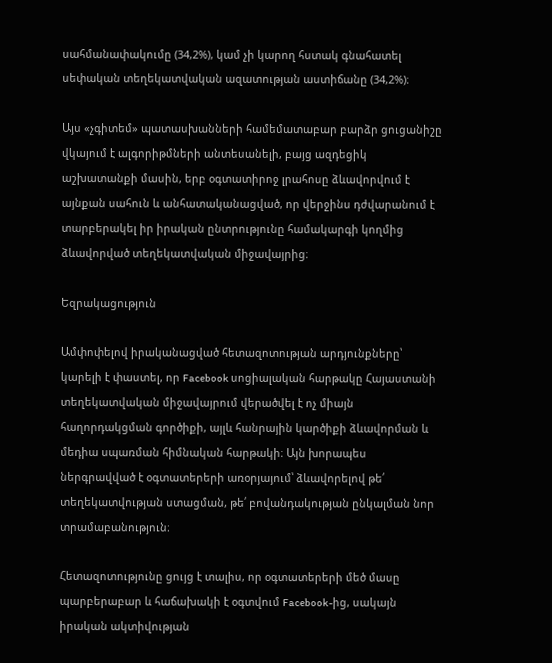սահմանափակումը (34,2%), կամ չի կարող հստակ գնահատել սեփական տեղեկատվական ազատության աստիճանը (34,2%)։

Այս «չգիտեմ» պատասխանների համեմատաբար բարձր ցուցանիշը վկայում է ալգորիթմների անտեսանելի, բայց ազդեցիկ աշխատանքի մասին, երբ օգտատիրոջ լրահոսը ձևավորվում է այնքան սահուն և անհատականացված, որ վերջինս դժվարանում է տարբերակել իր իրական ընտրությունը համակարգի կողմից ձևավորված տեղեկատվական միջավայրից։

Եզրակացություն

Ամփոփելով իրականացված հետազոտության արդյունքները՝ կարելի է փաստել, որ Facebook սոցիալական հարթակը Հայաստանի տեղեկատվական միջավայրում վերածվել է ոչ միայն հաղորդակցման գործիքի, այլև հանրային կարծիքի ձևավորման և մեդիա սպառման հիմնական հարթակի։ Այն խորապես ներգրավված է օգտատերերի առօրյայում՝ ձևավորելով թե՛ տեղեկատվության ստացման, թե՛ բովանդակության ընկալման նոր տրամաբանություն։

Հետազոտությունը ցույց է տալիս, որ օգտատերերի մեծ մասը պարբերաբար և հաճախակի է օգտվում Facebook-ից, սակայն իրական ակտիվության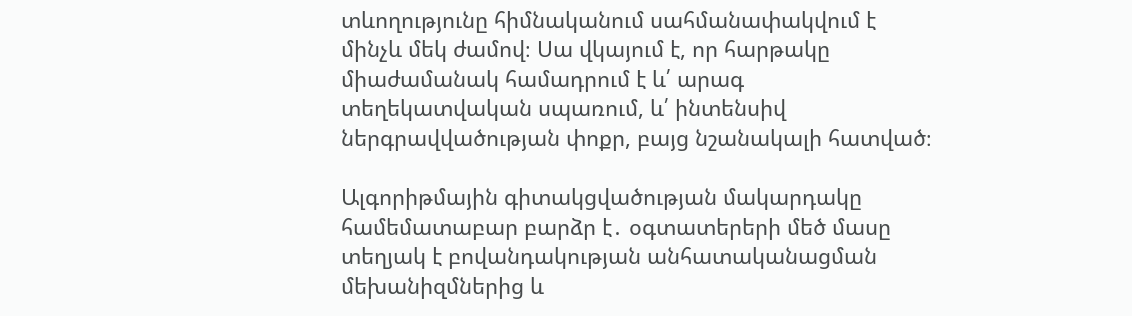տևողությունը հիմնականում սահմանափակվում է մինչև մեկ ժամով։ Սա վկայում է, որ հարթակը միաժամանակ համադրում է և՛ արագ տեղեկատվական սպառում, և՛ ինտենսիվ ներգրավվածության փոքր, բայց նշանակալի հատված։

Ալգորիթմային գիտակցվածության մակարդակը համեմատաբար բարձր է․ օգտատերերի մեծ մասը տեղյակ է բովանդակության անհատականացման մեխանիզմներից և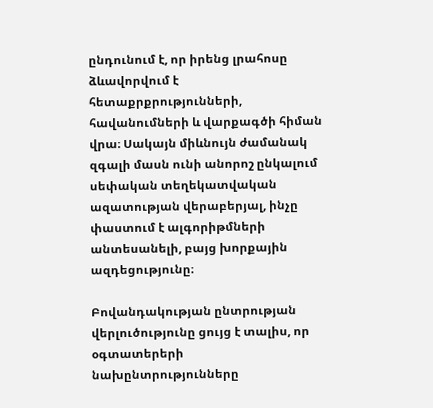ընդունում է, որ իրենց լրահոսը ձևավորվում է հետաքրքրությունների, հավանումների և վարքագծի հիման վրա։ Սակայն միևնույն ժամանակ զգալի մասն ունի անորոշ ընկալում սեփական տեղեկատվական ազատության վերաբերյալ, ինչը փաստում է ալգորիթմների անտեսանելի, բայց խորքային ազդեցությունը։

Բովանդակության ընտրության վերլուծությունը ցույց է տալիս, որ օգտատերերի նախընտրությունները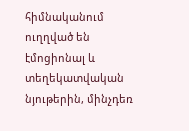հիմնականում ուղղված են էմոցիոնալ և տեղեկատվական նյութերին, մինչդեռ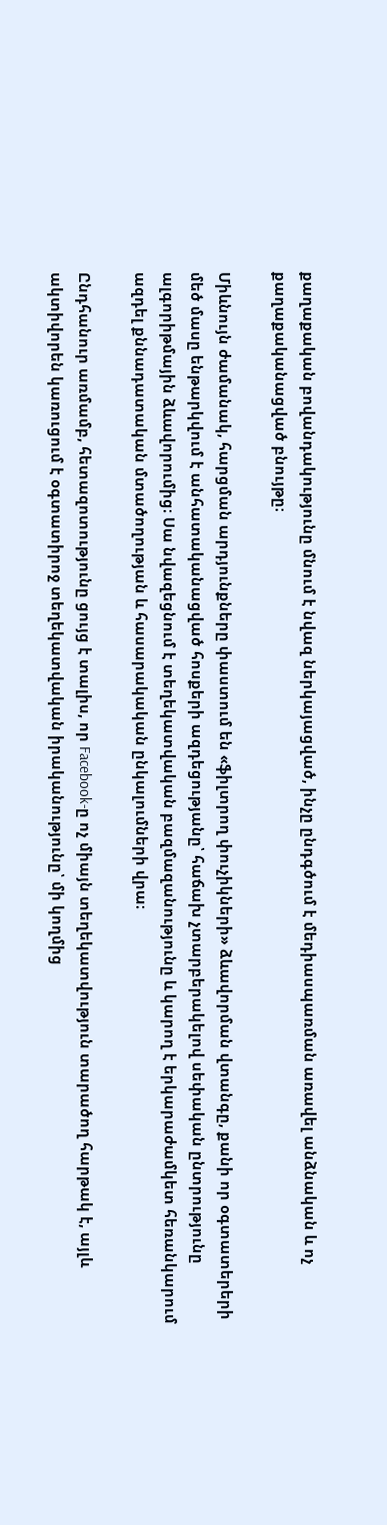քաղաքական բովանդակությունը մնում է նվազ ներկայացված, ինչը ընդգծում է մեդիասպառման առավել անձնական և ոչ քաղաքականացված բնույթը։

Միևնույն ժամանակ, հարցման արդյունքները փաստում են «ֆիլտրող փուչիկների» ձևավորման վտանգը, քանի որ օգտատերերի մեծ մասը ենթարկվում է անհատականացված հոսքերի ազդեցությանը՝ հաճախ չտարբերակելով սեփական ընտրությունը ալգորիթմային ձևավորումից։ Սա նվազեցնում է տեղեկատվական բազմազանությունը և կարող է երկարաժամկետ հեռանկարում ազդել քննադատական մտածողության և հասարակական ընկալումների վրա։

Ընդհանուր առմամբ, հետազոտությունը ցույց է տալիս, որ Facebook-ը ոչ միայն տեղեկատվություն տարածող հարթակ է, այլև ակտիվորեն կառուցում է օգտատիրոջ տեղեկատվական իրականությունը՝ մի կողմից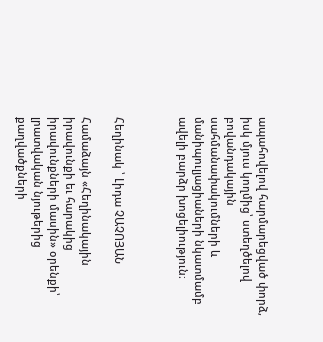ապահովելով հարմարեցված փորձ, իսկ մյուս կողմից՝ ստեղծելով բովանդակային սահմանափակումների և մանիպուլյացիաների նկատմամբ ավելի բարձր խոցելիություն։



Հեղինակ ՝ Լիդա ՉԱՉՈՅԱՆ

Համաձայն «Հեղինակային իրավունքի եւ հարակից իրավունքների մասին» օրենքի՝ լրատվական նյութերից քաղվածքների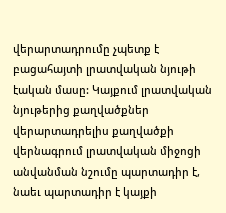վերարտադրումը չպետք է բացահայտի լրատվական նյութի էական մասը: Կայքում լրատվական նյութերից քաղվածքներ վերարտադրելիս քաղվածքի վերնագրում լրատվական միջոցի անվանման նշումը պարտադիր է, նաեւ պարտադիր է կայքի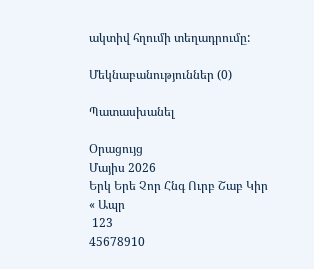ակտիվ հղումի տեղադրումը:

Մեկնաբանություններ (0)

Պատասխանել

Օրացույց
Մայիս 2026
Երկ Երե Չոր Հնգ Ուրբ Շաբ Կիր
« Ապր
 123
45678910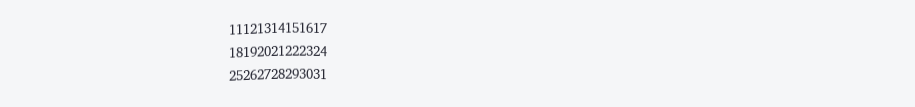11121314151617
18192021222324
25262728293031